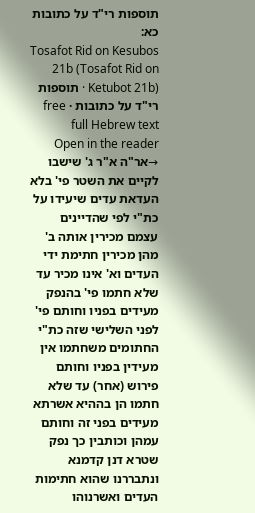תוספות רי"ד על כתובות כא:
Tosafot Rid on Kesubos 21b (Tosafot Rid on Ketubot 21b) · תוספות רי"ד על כתובות · free full Hebrew text
Open in the reader →אר"ה א"ר ג' שישבו לקיים את השטר פי' בלא העדאת עדים שיעידו על כת"י לפי שהדיינים עצמם מכירין אותה ב' מהן מכירין חתימת ידי העדים וא' אינו מכיר עד שלא חתמו פי' בהנפק מעידים בפניו וחותם פי' לפני השלישי שזה כת"י החתומים משחתמו אין מעידין בפניו וחותם פירוש (אחר) עד שלא חתמו הן בההיא אשרתא מעידים בפני זה וחותם עמהן וכותבין כך נפק שטרא דנן קדמנא ונתבררנו שהוא חתימות העדים ואשרנוהו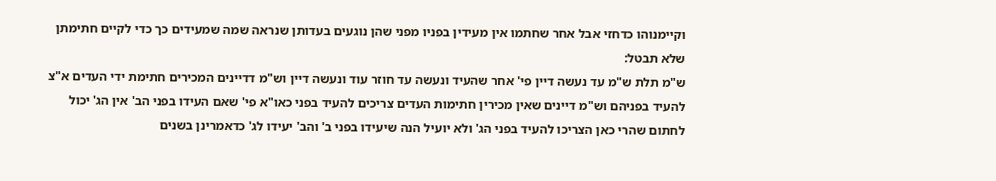וקיימנוהו כדחזי אבל אחר שחתמו אין מעידין בפניו מפני שהן נוגעים בעדותן שנראה שמה שמעידים כך כדי לקיים חתימתן שלא תבטל:
ש"מ תלת ש"מ עד נעשה דיין פי' אחר שהעיד ונעשה עד חוזר עוד ונעשה דיין וש"מ דדיינים המכירים חתימת ידי העדים א"צ להעיד בפניהם וש"מ דיינים שאין מכירין חתימות העדים צריכים להעיד בפני כאו"א פי' שאם העידו בפני הב' אין הג' יכול לחתום שהרי כאן הצריכו להעיד בפני הג' ולא יועיל הנה שיעידו בפני ב' והב' יעידו לג' כדאמרינן בשנים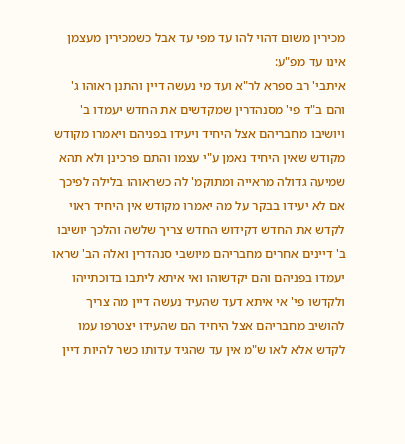מכירין משום דהוי להו עד מפי עד אבל כשמכירין מעצמן אינו עד מפ"ע:
איתבי' רב ספרא לר"א ועד מי נעשה דיין והתנן ראוהו ג' והם ב"ד פי' מסנהדרין שמקדשים את החדש יעמדו ב' ויושיבו מחבריהם אצל היחיד ויעידו בפניהם ויאמרו מקודש מקודש שאין היחיד נאמן ע"י עצמו והתם פרכינן ולא תהא שמיעה גדולה מראייה ומתוקמ' לה כשראוהו בלילה לפיכך אם לא יעידו בבקר על מה יאמרו מקודש אין היחיד ראוי לקדש את החדש דקידוש החדש צריך שלשה והלכך יושיבו ב' דיינים אחרים מחבריהם מיושבי סנהדרין ואלה הב' שראו יעמדו בפניהם והם יקדשוהו ואי איתא ליתבו בדוכתייהו ולקדשו פי' אי איתא דעד שהעיד נעשה דיין מה צריך להושיב מחבריהם אצל היחיד הם שהעידו יצטרפו עמו לקדש אלא לאו ש"מ אין עד שהגיד עדותו כשר להיות דיין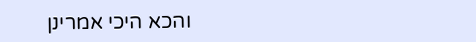והכא היכי אמרינן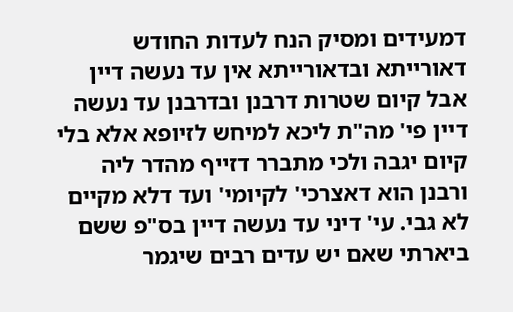דמעידים ומסיק הנח לעדות החודש דאורייתא ובדאורייתא אין עד נעשה דיין אבל קיום שטרות דרבנן ובדרבנן עד נעשה דיין פי' מה"ת ליכא למיחש לזיופא אלא בלי קיום יגבה ולכי מתברר דזייף מהדר ליה ורבנן הוא דאצרכי' לקיומי' ועד דלא מקיים לא גבי. עי' דיני עד נעשה דיין בס"פ ששם ביארתי שאם יש עדים רבים שיגמר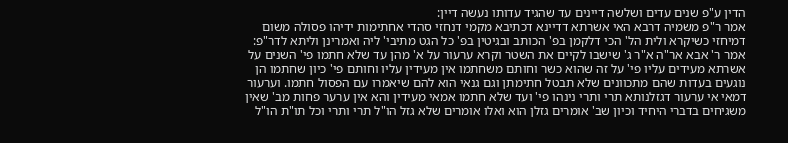הדין ע"פ שנים עדים ושלשה דיינים עד שהגיד עדותו נעשה דיין:
אמר ר"פ משמיה דרבא האי אשרתא דדיינא דכתיבא מקמי דנחזי סהדי אחתימות ידיהו פסולה משום דמיחזי כשיקרא ולית הל' הכי דלקמן בפ' הכותב ובגיטין בפ' כל הגט מתיבי' ליה ואמרינן וליתא לדר"פ:
אמר ר' אבא אר"ה א"ר ג' שישבו לקיים את השטר וקרא ערעור על א' מהן עד שלא חתמו פי' השנים על אשרתא מעידים עליו פי' על זה שהוא כשר וחותם משחתמו אין מעידין עליו וחותם פי' כיון שחתמו הן נוגעים בעדות שהם מתכוונים שלא תבטל חתימתן וגם גנאי הוא להם שיאמרו עם הפסול חתמו. וערעור דמאי אי ערעור דגזלנותא תרי ותרי נינהו פי' ועד שלא חתמו אמאי מעידין והא אין ערער פחות מב' שאין משגיחים בדברי היחיד וכיון שב' אומרים גזלן הוא ואלו אומרים שלא גזל הו"ל תרי ותרי וכל תו"ת הו"ל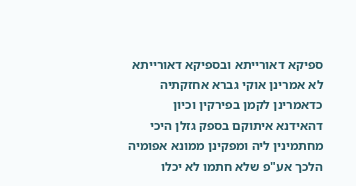ספיקא דאורייתא ובספיקא דאורייתא לא אמרינן אוקי גברא אחזקתיה כדאמרינן לקמן בפירקין וכיון דהאידנא איתוקם בספק גזלן היכי מחתמינין ליה ומפקינן ממונא אפומיה הלכך אע"פ שלא חתמו לא יכלו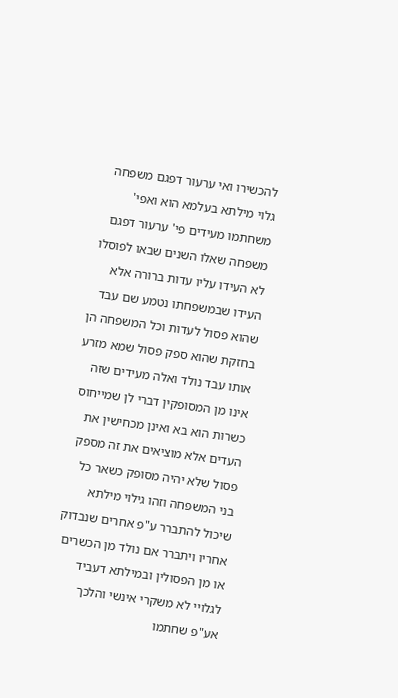להכשירו ואי ערעור דפגם משפחה גלוי מילתא בעלמא הוא ואפי' משחתמו מעידים פי' ערעור דפגם משפחה שאלו השנים שבאו לפוסלו לא העידו עליו עדות ברורה אלא העידו שבמשפחתו נטמע שם עבד שהוא פסול לעדות וכל המשפחה הן בחזקת שהוא ספק פסול שמא מזרע אותו עבד נולד ואלה מעידים שזה אינו מן המסופקין דברי לן שמייחוס כשרות הוא בא ואינן מכחישין את העדים אלא מוציאים את זה מספק פסול שלא יהיה מסופק כשאר כל בני המשפחה וזהו גילוי מילתא שיכול להתברר ע"פ אחרים שנבדוק אחריו ויתברר אם נולד מן הכשרים או מן הפסולין ובמילתא דעביד לגלויי לא משקרי אינשי והלכך אע"פ שחתמו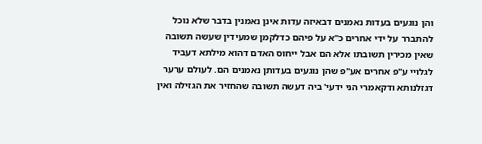והן נוגעים בעדות נאמנים דבאיזה עדות אינן נאמנין בדבר שלא נוכל להתברר על ידי אחרים כ"א על פיהם כדלקמן שמעידין שעשה תשובה שאין מכירין תשובתו אלא הם אבל ייחוס האדם דהוא מילתא דעביד לגלויי ע"פ אחרים אע"פ שהן נוגעים בעדותן נאמנים הם. לעולם ערער דגזלנותא ודקאמרי הני ידעי' ביה דעשה תשובה שהחזיר את הגזילה ואין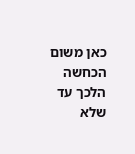כאן משום הכחשה הלכך עד שלא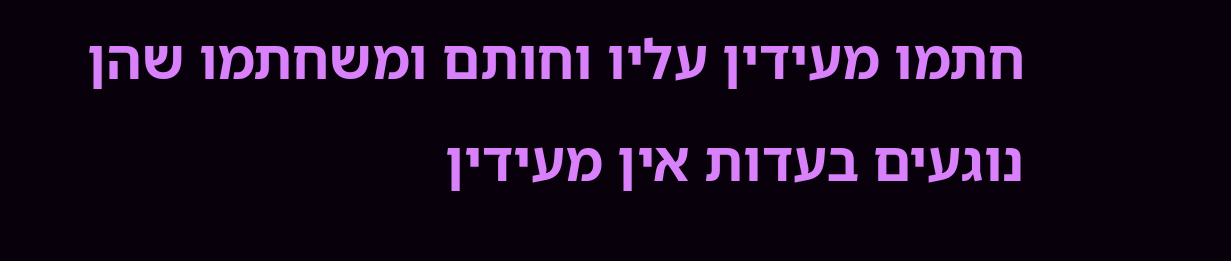חתמו מעידין עליו וחותם ומשחתמו שהן נוגעים בעדות אין מעידין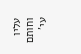עליו וחותם עי'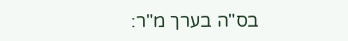בס"ה בערך מ"ר: